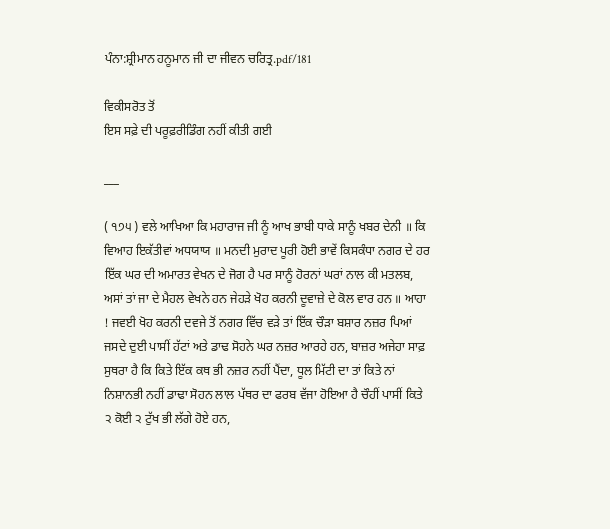ਪੰਨਾ:ਸ਼੍ਰੀਮਾਨ ਹਨੂਮਾਨ ਜੀ ਦਾ ਜੀਵਨ ਚਰਿਤ੍ਰ.pdf/181

ਵਿਕੀਸਰੋਤ ਤੋਂ
ਇਸ ਸਫ਼ੇ ਦੀ ਪਰੂਫ਼ਰੀਡਿੰਗ ਨਹੀਂ ਕੀਤੀ ਗਈ

___

( ੧੭੫ ) ਵਲੇ ਆਖਿਆ ਕਿ ਮਹਾਰਾਜ ਜੀ ਨੂੰ ਆਖ ਭਾਬੀ ਧਾਕੇ ਸਾਨੂੰ ਖਬਰ ਦੇਨੀ ॥ ਕਿ ਵਿਆਹ ਇਕੱਤੀਵਾਂ ਅਧਯਾਯ ॥ ਮਨਦੀ ਮੁਰਾਦ ਪੂਰੀ ਹੋਈ ਭਾਵੇਂ ਕਿਸਕੰਧਾ ਨਗਰ ਦੇ ਹਰ ਇੱਕ ਘਰ ਦੀ ਅਮਾਰਤ ਵੇਖਨ ਦੇ ਜੋਗ ਹੈ ਪਰ ਸਾਨੂੰ ਹੋਰਨਾਂ ਘਰਾਂ ਨਾਲ ਕੀ ਮਤਲਬ, ਅਸਾਂ ਤਾਂ ਜਾ ਦੇ ਮੈਹਲ ਵੇਖਨੇ ਹਨ ਜੇਹੜੇ ਖੋਹ ਕਰਨੀ ਦੂਵਾਜ਼ੇ ਦੇ ਕੋਲ ਵਾਰ ਹਨ ॥ ਆਹਾ ! ਜਵਈ ਖੋਹ ਕਰਨੀ ਦਵਜੇ ਤੋਂ ਨਗਰ ਵਿੱਚ ਵੜੇ ਤਾਂ ਇੱਕ ਚੌੜਾ ਬਸ਼ਾਰ ਨਜ਼ਰ ਪਿਆਂ ਜਸਦੇ ਦੁਈ ਪਾਸੀਂ ਹੱਟਾਂ ਅਤੇ ਡਾਢ ਸੋਹਨੇ ਘਰ ਨਜ਼ਰ ਆਰਹੇ ਹਨ, ਬਾਜ਼ਰ ਅਜੇਹਾ ਸਾਫ਼ ਸੁਥਰਾ ਹੈ ਕਿ ਕਿਤੇ ਇੱਕ ਕਥ ਭੀ ਨਜ਼ਰ ਨਹੀਂ ਪੈਂਦਾ, ਧੂਲ ਮਿੱਟੀ ਦਾ ਤਾਂ ਕਿਤੇ ਨਾਂ ਨਿਸ਼ਾਨਭੀ ਨਹੀਂ ਡਾਢਾ ਸੋਹਨ ਲਾਲ ਪੱਥਰ ਦਾ ਫਰਬ ਵੱਜਾ ਹੋਇਆ ਹੈ ਚੌਹੀਂ ਪਾਸੀਂ ਕਿਤੇ ੨ ਕੋਈ ੨ ਟੁੱਖ ਭੀ ਲੱਗੇ ਹੋਏ ਹਨ,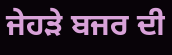ਜੇਹੜੇ ਬਜਰ ਦੀ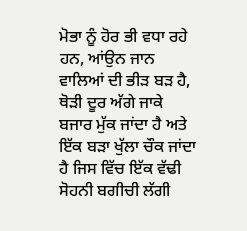ਮੋਭਾ ਨੂੰ ਹੋਰ ਭੀ ਵਧਾ ਰਹੇ ਹਨ, ਆਂਉਨ ਜਾਨ ਵਾਲਿਆਂ ਦੀ ਭੀੜ ਬੜ ਹੈ, ਥੋੜੀ ਦੂਰ ਅੱਗੇ ਜਾਕੇ ਬਜਾਰ ਮੁੱਕ ਜਾਂਦਾ ਹੈ ਅਤੇ ਇੱਕ ਬੜਾ ਖੁੱਲਾ ਚੌਕ ਜਾਂਦਾ ਹੈ ਜਿਸ ਵਿੱਚ ਇੱਕ ਵੱਢੀ ਸੋਹਨੀ ਬਗੀਚੀ ਲੱਗੀ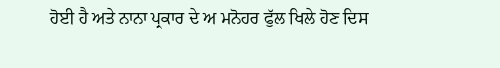ਹੋਈ ਹੈ ਅਤੇ ਨਾਨਾ ਪ੍ਰਕਾਰ ਦੇ ਅ ਮਨੋਹਰ ਫੁੱਲ ਖਿਲੇ ਹੋਣ ਦਿਸ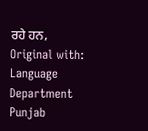ਰਹੇ ਹਨ, Original with: Language Department Punjab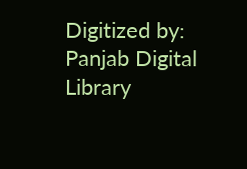Digitized by: Panjab Digital Library